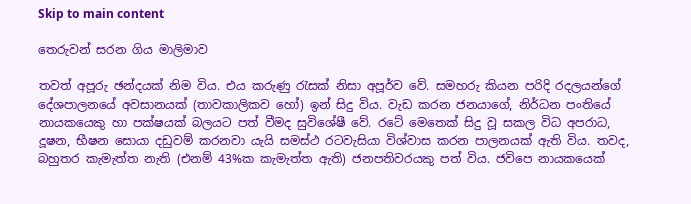Skip to main content

තෙරුවන් සරන ගිය මාලිමාව

තවත් අපූරු ඡන්දයක් නිම විය. එය කරුණු රැසක් නිසා අපූර්ව වේ. සමහරු කියන පරිදි රදලයන්ගේ දේශපාලනයේ අවසානයක් (තාවකාලිකව හෝ) ඉන් සිදු විය. වැඩ කරන ජනයාගේ, නිර්ධන පංතියේ නායකයෙකු හා පක්ෂයක් බලයට පත් වීමද සුවිශේෂී වේ. රටේ මෙතෙක් සිදු වූ සකල විධ අපරාධ, දූෂන, භීෂන සොයා දඩුවම් කරනවා යැයි සමස්ථ රටවැසියා විශ්වාස කරන පාලනයක් ඇති විය. තවද, බහුතර කැමැත්ත නැති (එනම් 43%ක කැමැත්ත ඇති) ජනපතිවරයකු පත් විය. ජවිපෙ නායකයෙක්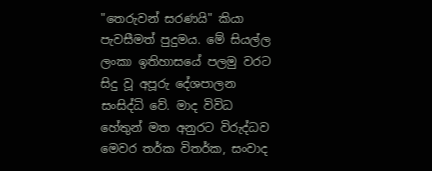"තෙරුවන් සරණයි" කියා පැවසීමත් පුදුමය. මේ සියල්ල ලංකා ඉතිහාසයේ පලමු වරට සිදු වූ අපූරු දේශපාලන සංසිද්ධි වේ. මාද විවිධ හේතුන් මත අනුරට විරුද්ධව මෙවර තර්ක විතර්ක, සංවාද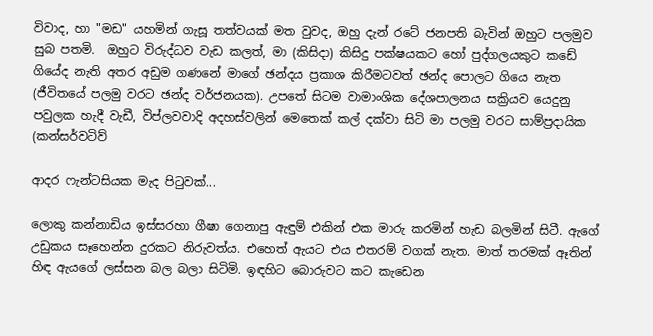විවාද, හා "මඩ" යහමින් ගැසූ තත්වයක් මත වුවද, ඔහු දැන් රටේ ජනපති බැවින් ඔහුට පලමුව සුබ පතමි.  ඔහුට විරුද්ධව වැඩ කලත්, මා (කිසිදා) කිසිදු පක්ෂයකට හෝ පුද්ගලයකුට කඩේ ගියේද නැති අතර අඩුම ගණනේ මාගේ ඡන්දය ප්‍රකාශ කිරීමටවත් ඡන්ද පොලට ගියෙ නැත (ජීවිතයේ පලමු වරට ඡන්ද වර්ජනයක). උපතේ සිටම වාමාංශික දේශපාලනය සක්‍රියව යෙදුනු පවුලක හැදී වැඩී, විප්ලවවාදි අදහස්වලින් මෙතෙක් කල් දක්වා සිටි මා පලමු වරට සාම්ප්‍රදායික (කන්සර්වටිව්

ආදර ෆැන්ටසියක මැද පිටුවක්...

ලොකු කන්නාඩිය ඉස්සරහා ගීෂා ගෙනාපු ඇඳුම් එකින් එක මාරු කරමින් හැඩ බලමින් සිටී. ඇගේ උඩුකය සෑහෙන්න දුරකට නිරුවත්ය. එහෙත් ඇයට එය එතරම් වගක් නැත. මාත් තරමක් ඈතින් හිඳ ඇයගේ ලස්සන බල බලා සිටිමි. ඉඳහිට බොරුවට කට කැඩෙන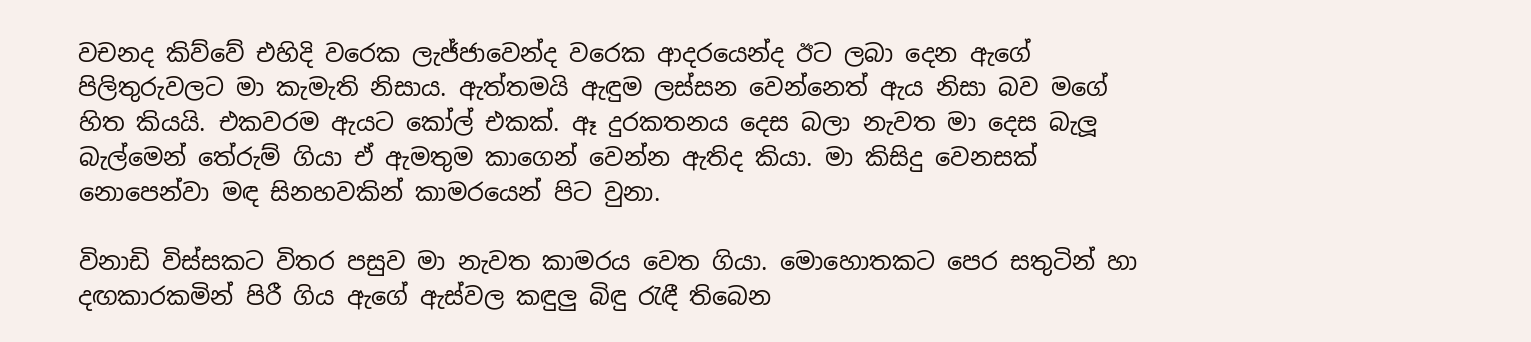වචනද කිව්වේ එහිදි වරෙක ලැජ්ජාවෙන්ද වරෙක ආදරයෙන්ද ඊට ලබා දෙන ඇගේ පිලිතුරුවලට මා කැමැති නිසාය. ඇත්තමයි ඇඳුම ලස්සන වෙන්නෙත් ඇය නිසා බව මගේ හිත කියයි. එකවරම ඇයට කෝල් එකක්. ඈ දුරකතනය දෙස බලා නැවත මා දෙස බැලූ බැල්මෙන් තේරුම් ගියා ඒ ඇමතුම කාගෙන් වෙන්න ඇතිද කියා. මා කිසිදු වෙනසක් නොපෙන්වා මඳ සිනහවකින් කාමරයෙන් පිට වුනා.

විනාඩි විස්සකට විතර පසුව මා නැවත කාමරය වෙත ගියා. මොහොතකට පෙර සතුටින් හා දඟකාරකමින් පිරී ගිය ඇගේ ඇස්වල කඳුලු බිඳු රැඳී තිබෙන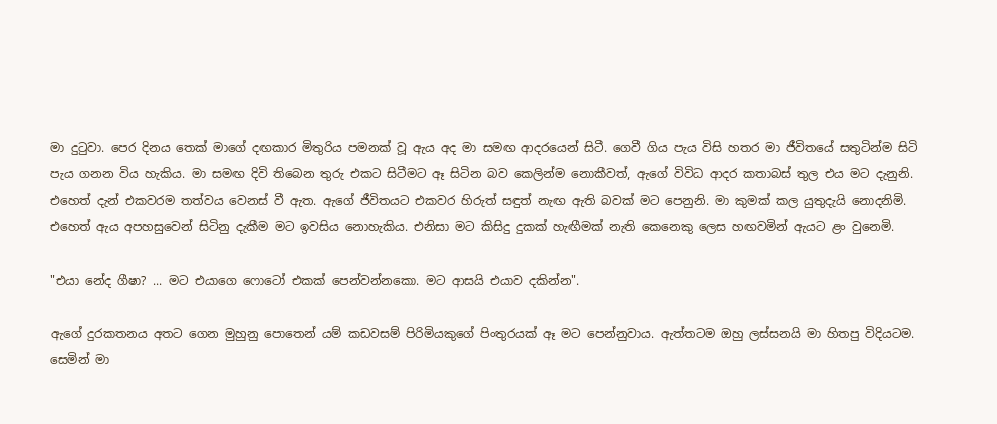මා දුටුවා. පෙර දිනය තෙක් මාගේ දඟකාර මිතුරිය පමනක් වූ ඇය අද මා සමඟ ආදරයෙන් සිටී. ගෙවී ගිය පැය විසි හතර මා ජීවිතයේ සතුටින්ම සිටි පැය ගනන විය හැකිය. මා සමඟ දිවි තිබෙන තුරු එකට සිටීමට ඈ සිටින බව කෙලින්ම නොකීවත්, ඇගේ විවිධ ආදර කතාබස් තුල එය මට දැනුනි. එහෙත් දැන් එකවරම තත්වය වෙනස් වී ඇත. ඇගේ ජීවිතයට එකවර හිරුත් සඳුත් නැඟ ඇති බවක් මට පෙනුනි. මා කුමක් කල යුතුදැයි නොදනිමි. එහෙත් ඇය අපහසුවෙන් සිටිනු දැකීම මට ඉවසිය නොහැකිය. එනිසා මට කිසිදු දුකක් හැඟීමක් නැති කෙනෙකු ලෙස හඟවමින් ඇයට ළං වුනෙමි.

"එයා නේද ගීෂා? ... මට එයාගෙ ෆොටෝ එකක් පෙන්වන්නකො. මට ආසයි එයාව දකින්න".

ඇගේ දුරකතනය අතට ගෙන මුහුනු පොතෙන් යම් කඩවසම් පිරිමියකුගේ පිංතුරයක් ඈ මට පෙන්නුවාය. ඇත්තටම ඔහු ලස්සනයි මා හිතපු විදියටම. සෙමින් මා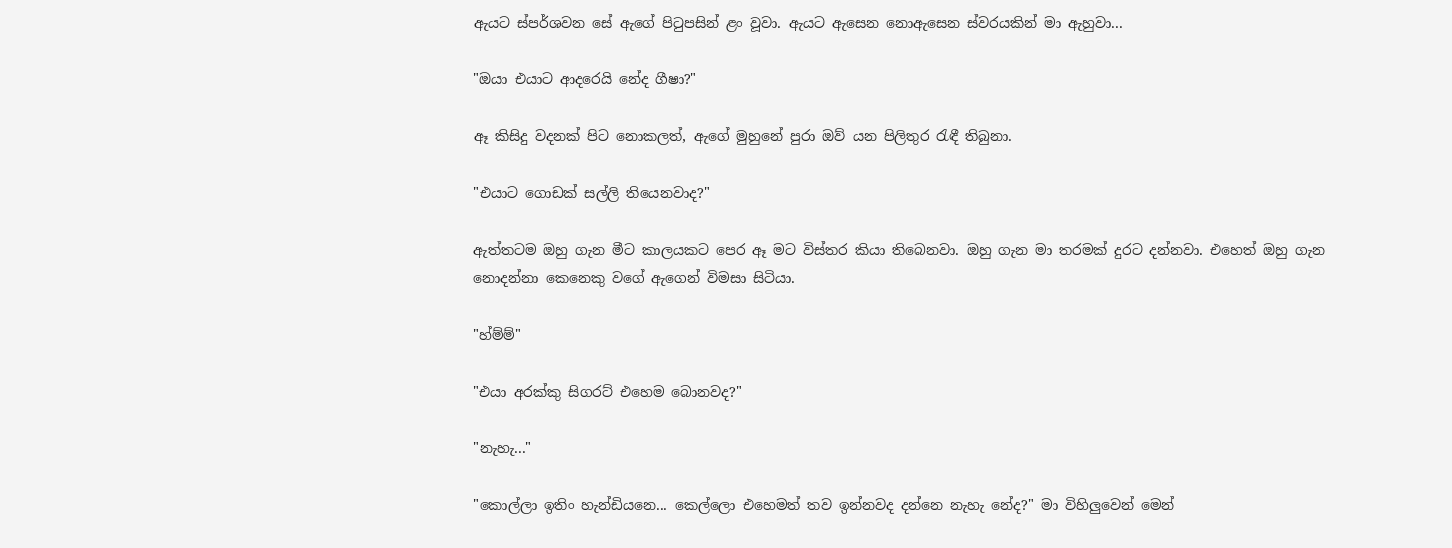ඇයට ස්පර්ශවන සේ ඇගේ පිටුපසින් ළං වූවා. ඇයට ඇසෙන නොඇසෙන ස්වරයකින් මා ඇහුවා...

"ඔයා එයාට ආදරෙයි නේද ගීෂා?"

ඈ කිසිදු වදනක් පිට නොකලත්, ඇගේ මුහුනේ පුරා ඔව් යන පිලිතුර රැඳී තිබුනා.

"එයාට ගොඩක් සල්ලි තියෙනවාද?"

ඇත්තටම ඔහු ගැන මීට කාලයකට පෙර ඈ මට විස්තර කියා තිබෙනවා. ඔහු ගැන මා තරමක් දුරට දන්නවා. එහෙත් ඔහු ගැන නොදන්නා කෙනෙකු වගේ ඇගෙන් විමසා සිටියා.

"හ්ම්ම්"

"එයා අරක්කු සිගරට් එහෙම බොනවද?"

"නැහැ..."

"කොල්ලා ඉතිං හැන්ඩියනෙ... කෙල්ලො එහෙමත් තව ඉන්නවද දන්නෙ නැහැ නේද?" මා විහිලුවෙන් මෙන්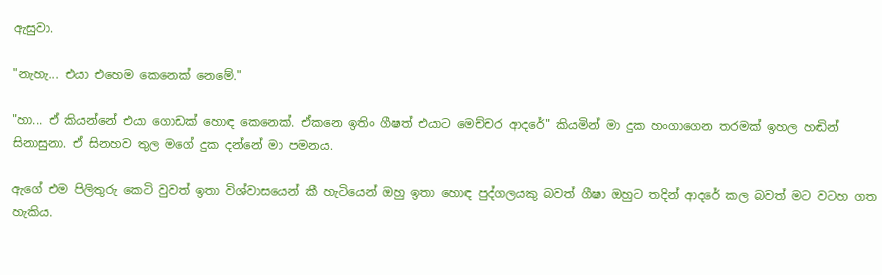ඇසුවා.

"නැහැ... එයා එහෙම කෙනෙක් නෙමේ."

"හා... ඒ කියන්නේ එයා ගොඩක් හොඳ කෙනෙක්. ඒකනෙ ඉතිං ගීෂත් එයාට මෙච්චර ආදරේ" කියමින් මා දුක හංගාගෙන තරමක් ඉහල හඬින් සිනාසුනා. ඒ සිනහව තුල මගේ දුක දන්නේ මා පමනය.

ඇගේ එම පිලිතුරු කෙටි වුවත් ඉතා විශ්වාසයෙන් කී හැටියෙන් ඔහු ඉතා හොඳ පුද්ගලයකු බවත් ගීෂා ඔහුට තදින් ආදරේ කල බවත් මට වටහ ගත හැකිය.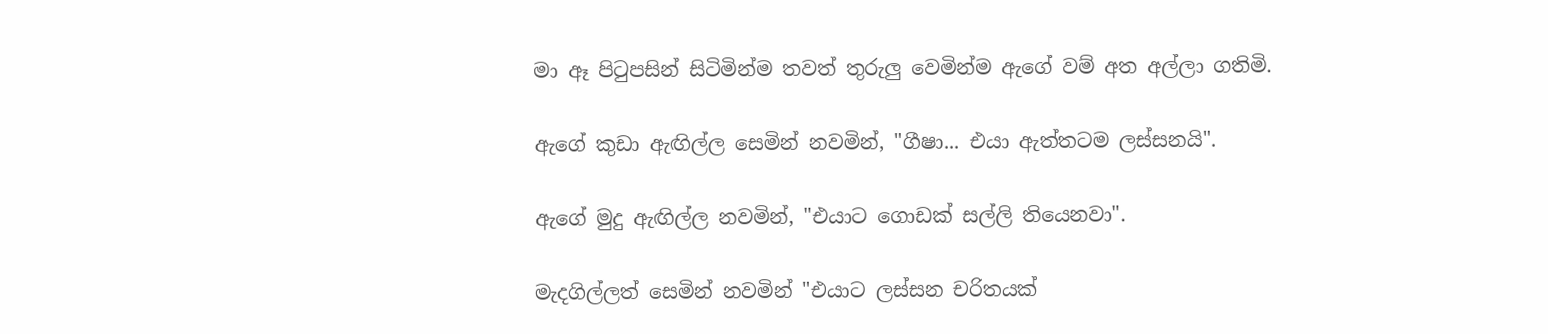මා ඈ පිටුපසින් සිටිමින්ම තවත් තුරුලු වෙමින්ම ඇගේ වම් අත අල්ලා ගතිමි.

ඇගේ කුඩා ඇඟිල්ල සෙමින් නවමින්, "ගීෂා... එයා ඇත්තටම ලස්සනයි".

ඇගේ මුදු ඇඟිල්ල නවමින්, "එයාට ගොඩක් සල්ලි තියෙනවා".

මැදගිල්ලත් සෙමින් නවමින් "එයාට ලස්සන චරිතයක්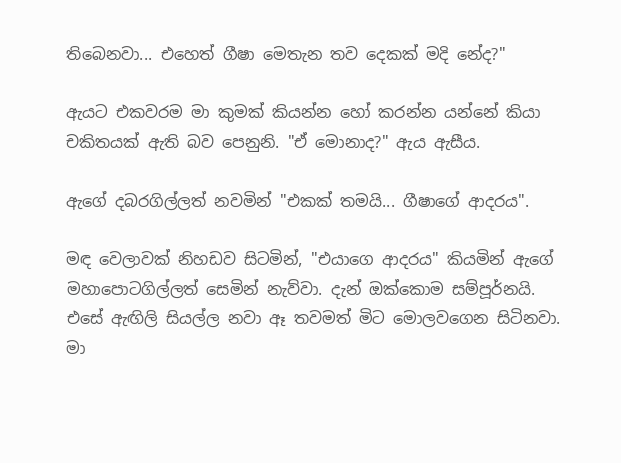තිබෙනවා... එහෙත් ගීෂා මෙතැන තව දෙකක් මදි නේද?"

ඇයට එකවරම මා කුමක් කියන්න හෝ කරන්න යන්නේ කියා චකිතයක් ඇති බව පෙනුනි. "ඒ මොනාද?" ඇය ඇසීය.

ඇගේ දබරගිල්ලත් නවමින් "එකක් තමයි... ගීෂාගේ ආදරය".

මඳ වෙලාවක් නිහඩව සිටමින්, "එයාගෙ ආදරය" කියමින් ඇගේ මහාපොටගිල්ලත් සෙමින් නැව්වා. දැන් ඔක්කොම සම්පූර්නයි. එසේ ඇඟිලි සියල්ල නවා ඈ තවමත් මිට මොලවගෙන සිටිනවා. මා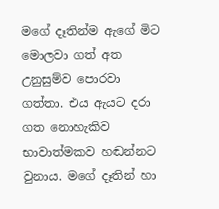මගේ දෑතින්ම ඇගේ මිට මොලවා ගත් අත උනුසුම්ව පොරවා ගත්තා. එය ඇයට දරා ගත නොහැකිව භාවාත්මකව හඬන්නට වුනාය. මගේ දෑතින් හා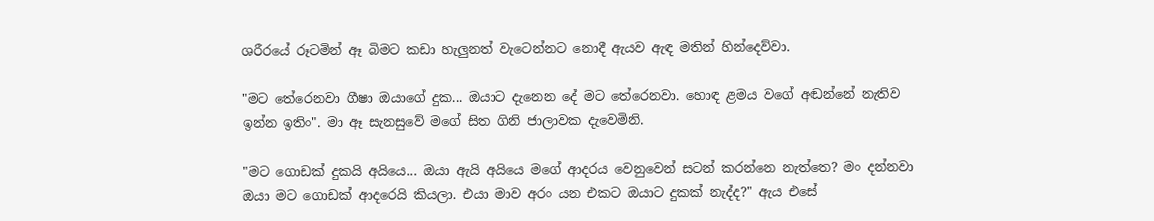ශරීරයේ රූටමින් ඈ බිමට කඩා හැලුනත් වැටෙන්නට නොදී ඇයව ඇඳ මතින් හින්දෙව්වා.

"මට තේරෙනවා ගීෂා ඔයාගේ දුක... ඔයාට දැනෙන දේ මට තේරෙනවා. හොඳ ළමය වගේ අඬන්නේ නැතිව ඉන්න ඉතිං". මා ඈ සැනසුවේ මගේ සිත ගිනි ජාලාවක දැවෙමිනි.

"මට ගොඩක් දුකයි අයියෙ... ඔයා ඇයි අයියෙ මගේ ආදරය වෙනුවෙන් සටන් කරන්නෙ නැත්තෙ? මං දන්නවා ඔයා මට ගොඩක් ආදරෙයි කියලා. එයා මාව අරං යන එකට ඔයාට දුකක් නැද්ද?" ඇය එසේ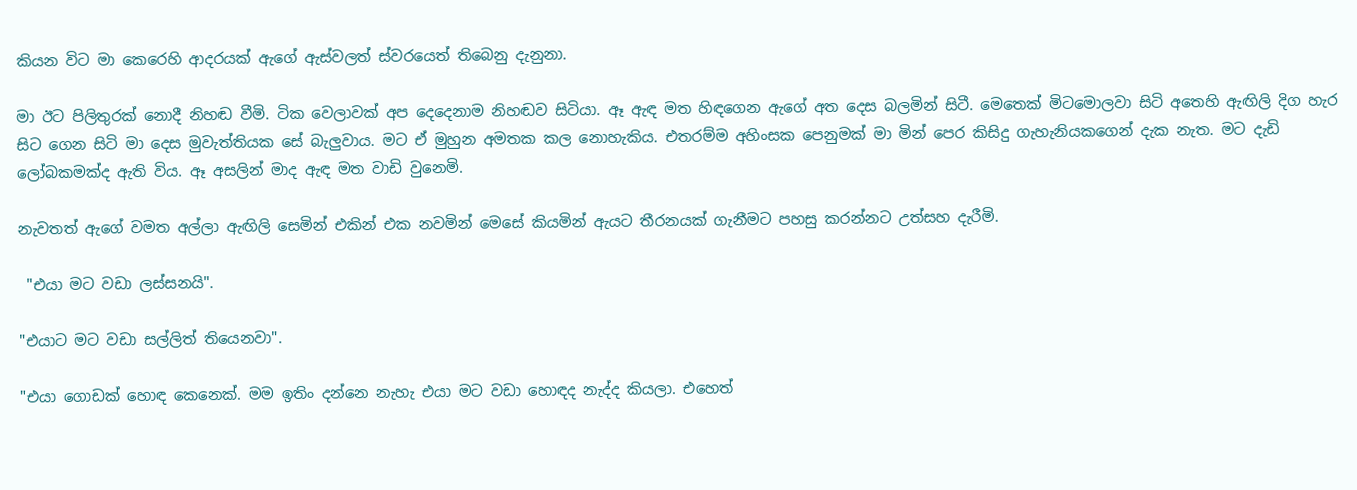කියන විට මා කෙරෙහි ආදරයක් ඇගේ ඇස්වලත් ස්වරයෙත් තිබෙනු දැනුනා.

මා ඊට පිලිතුරක් නොදී නිහඬ වීමි. ටික වෙලාවක් අප දෙදෙනාම නිහඬව සිටියා. ඈ ඇඳ මත හිඳගෙන ඇගේ අත දෙස බලමින් සිටී. මෙතෙක් මිටමොලවා සිටි අතෙහි ඇඟිලි දිග හැර සිට ගෙන සිටි මා දෙස මුවැත්තියක සේ බැලුවාය. මට ඒ මුහුන අමතක කල නොහැකිය. එතරම්ම අහිංසක පෙනුමක් මා මින් පෙර කිසිදු ගැහැනියකගෙන් දැක නැත. මට දැඩි ලෝබකමක්ද ඇති විය. ඈ අසලින් මාද ඇඳ මත වාඩි වුනෙමි.

නැවතත් ඇගේ වමත අල්ලා ඇඟිලි සෙමින් එකින් එක නවමින් මෙසේ කියමින් ඇයට තීරනයක් ගැනීමට පහසු කරන්නට උත්සහ දැරීමි.

 "එයා මට වඩා ලස්සනයි".

"එයාට මට වඩා සල්ලිත් තියෙනවා".

"එයා ගොඩක් හොඳ කෙනෙක්. මම ඉතිං දන්නෙ නැහැ එයා මට වඩා හොඳද නැද්ද කියලා. එහෙත්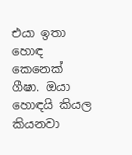එයා ඉතා හොඳ කෙනෙක් ගීෂා. ඔයා හොඳයි කියල කියනවා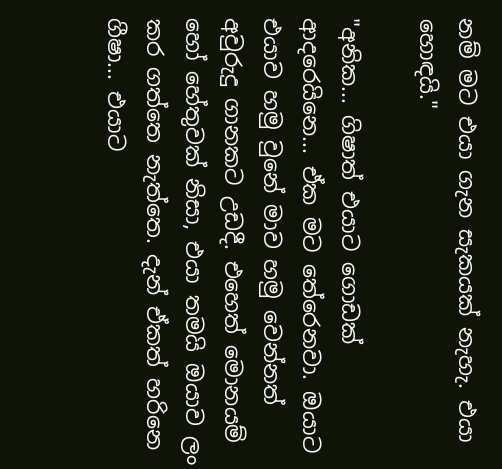නම් මට එයා ගැන සැකයක් නැහැ. එයා හොඳයි."

"අනික... ගිෂාත් එයාට ගොඩක් ආදරෙයිනෙ... ඒක මට තේරෙනවා. ඔයාට එයාව හමු වුනේ මාව හමු වෙන්නත් අවුරුදු ගානකට උඩදී. එහෙත් මොනයම් හෝ හේතුවක් නිසා, එයා තමයි ඔයාව ලං කර ගත්තෙ නැත්තෙ. දැන් ඒකත් හරිනෙ ගීෂා... එයාට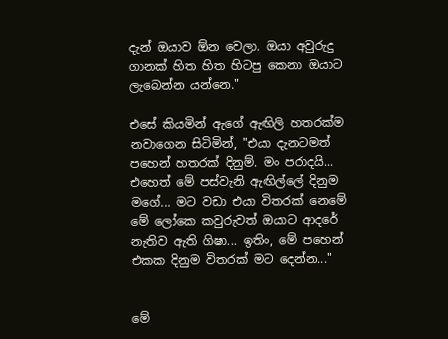දැන් ඔයාව ඕන වෙලා. ඔයා අවුරුදු ගානක් හිත හිත හිටපු කෙනා ඔයාට ලැබෙන්න යන්නෙ."

එසේ කියමින් ඇගේ ඇඟිලි හතරක්ම නවාගෙන සිටිමින්, "එයා දැනටමත් පහෙන් හතරක් දිනුම්. මං පරාදයි... එහෙත් මේ පස්වැනි ඇඟිල්ලේ දිනුම මගේ... මට වඩා එයා විතරක් නෙමේ මේ ලෝකෙ කවුරුවත් ඔයාට ආදරේ නැතිව ඇති ගිෂා... ඉතිං, මේ පහෙන් එකක දිනුම විතරක් මට දෙන්න..."


මේ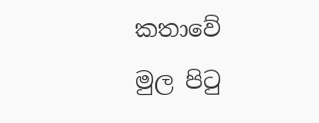කතාවේ මුල පිටු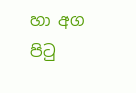හා අග පිටු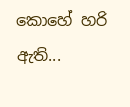කොහේ හරි ඇති...